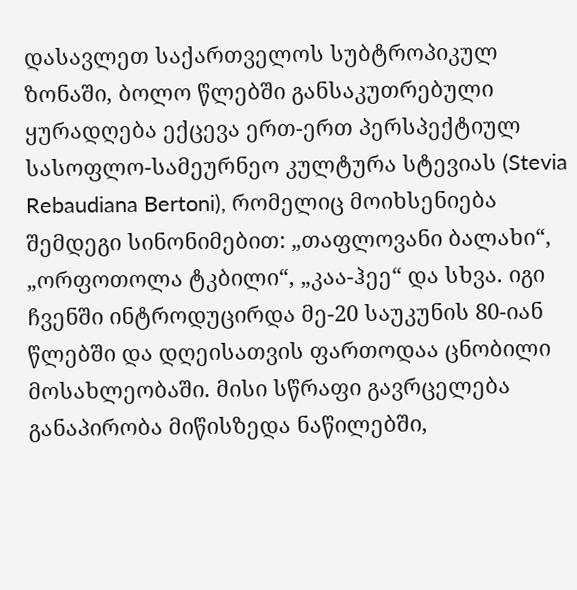დასავლეთ საქართველოს სუბტროპიკულ ზონაში, ბოლო წლებში განსაკუთრებული ყურადღება ექცევა ერთ-ერთ პერსპექტიულ სასოფლო-სამეურნეო კულტურა სტევიას (Stevia Rebaudiana Bertoni), რომელიც მოიხსენიება შემდეგი სინონიმებით: „თაფლოვანი ბალახი“, „ორფოთოლა ტკბილი“, „კაა-ჰეე“ და სხვა. იგი ჩვენში ინტროდუცირდა მე-20 საუკუნის 80-იან წლებში და დღეისათვის ფართოდაა ცნობილი მოსახლეობაში. მისი სწრაფი გავრცელება განაპირობა მიწისზედა ნაწილებში,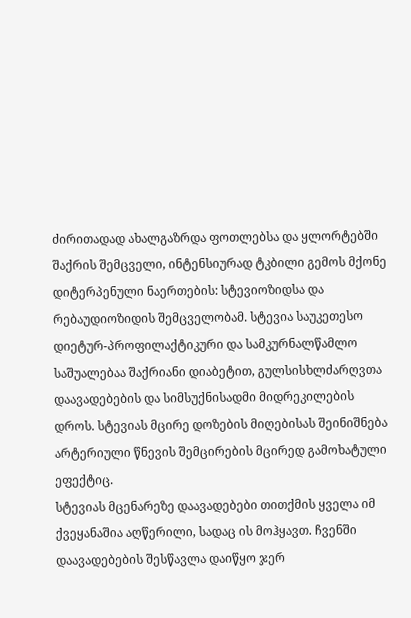ძირითადად ახალგაზრდა ფოთლებსა და ყლორტებში შაქრის შემცველი, ინტენსიურად ტკბილი გემოს მქონე დიტერპენული ნაერთების: სტევიოზიდსა და რებაუდიოზიდის შემცველობამ. სტევია საუკეთესო დიეტურ-პროფილაქტიკური და სამკურნალწამლო საშუალებაა შაქრიანი დიაბეტით, გულსისხლძარღვთა დაავადებების და სიმსუქნისადმი მიდრეკილების დროს. სტევიას მცირე დოზების მიღებისას შეინიშნება არტერიული წნევის შემცირების მცირედ გამოხატული ეფექტიც.
სტევიას მცენარეზე დაავადებები თითქმის ყველა იმ ქვეყანაშია აღწერილი, სადაც ის მოჰყავთ. ჩვენში დაავადებების შესწავლა დაიწყო ჯერ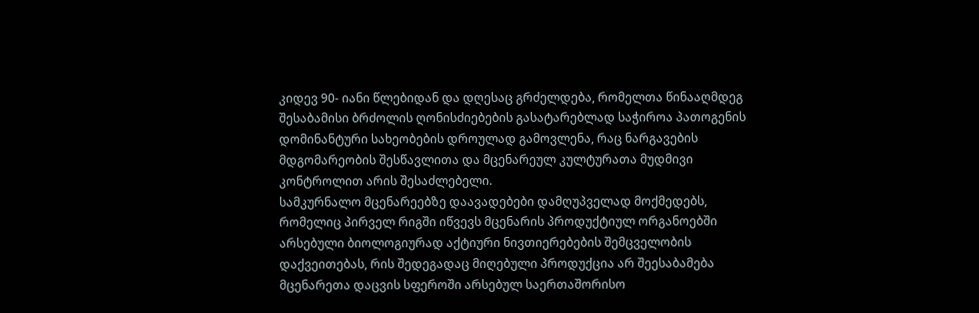კიდევ 90- იანი წლებიდან და დღესაც გრძელდება, რომელთა წინააღმდეგ შესაბამისი ბრძოლის ღონისძიებების გასატარებლად საჭიროა პათოგენის დომინანტური სახეობების დროულად გამოვლენა, რაც ნარგავების მდგომარეობის შესწავლითა და მცენარეულ კულტურათა მუდმივი კონტროლით არის შესაძლებელი.
სამკურნალო მცენარეებზე დაავადებები დამღუპველად მოქმედებს, რომელიც პირველ რიგში იწვევს მცენარის პროდუქტიულ ორგანოებში არსებული ბიოლოგიურად აქტიური ნივთიერებების შემცველობის დაქვეითებას, რის შედეგადაც მიღებული პროდუქცია არ შეესაბამება მცენარეთა დაცვის სფეროში არსებულ საერთაშორისო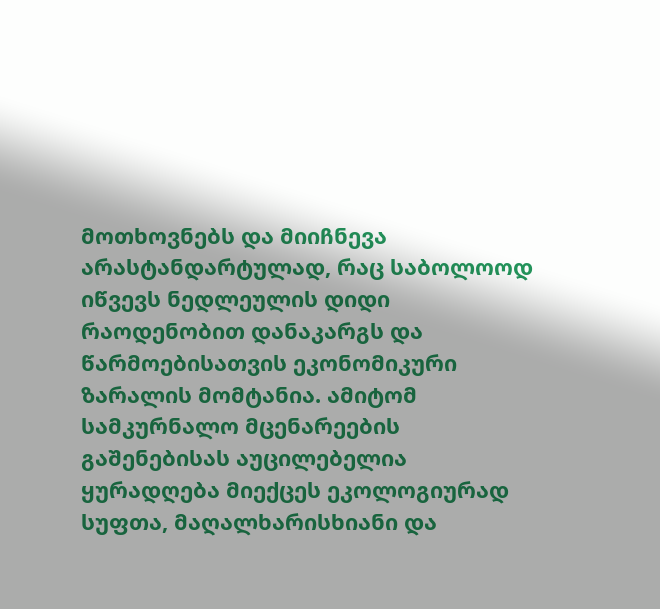მოთხოვნებს და მიიჩნევა არასტანდარტულად, რაც საბოლოოდ იწვევს ნედლეულის დიდი რაოდენობით დანაკარგს და წარმოებისათვის ეკონომიკური ზარალის მომტანია. ამიტომ სამკურნალო მცენარეების გაშენებისას აუცილებელია ყურადღება მიექცეს ეკოლოგიურად სუფთა, მაღალხარისხიანი და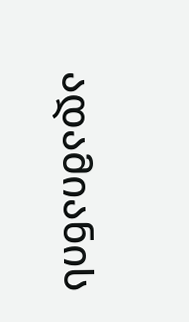ადამიანის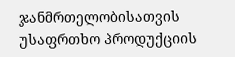ჯანმრთელობისათვის უსაფრთხო პროდუქციის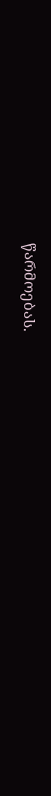წარმოებას.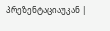პრეზენტაციაუკან |